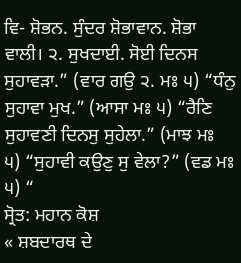ਵਿ- ਸ਼ੋਭਨ. ਸੁੰਦਰ ਸ਼ੋਭਾਵਾਨ. ਸ਼ੋਭਾ ਵਾਲੀ। ੨. ਸੁਖਦਾਈ. ਸੋਈ ਦਿਨਸ ਸੁਹਾਵੜਾ.” (ਵਾਰ ਗਉ ੨. ਮਃ ੫) “ਧੰਨੁ ਸੁਹਾਵਾ ਮੁਖ.” (ਆਸਾ ਮਃ ੫) “ਰੈਣਿ ਸੁਹਾਵਣੀ ਦਿਨਸੁ ਸੁਹੇਲਾ.” (ਮਾਝ ਮਃ ੫) “ਸੁਹਾਵੀ ਕਉਣੁ ਸੁ ਵੇਲਾ?” (ਵਡ ਮਃ ੫) “
ਸ੍ਰੋਤ: ਮਹਾਨ ਕੋਸ਼
« ਸ਼ਬਦਾਰਥ ਦੇ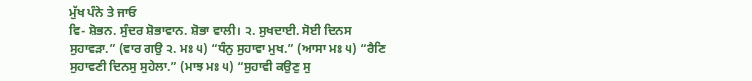ਮੁੱਖ ਪੰਨੇ ਤੇ ਜਾਓ
ਵਿ- ਸ਼ੋਭਨ. ਸੁੰਦਰ ਸ਼ੋਭਾਵਾਨ. ਸ਼ੋਭਾ ਵਾਲੀ। ੨. ਸੁਖਦਾਈ. ਸੋਈ ਦਿਨਸ ਸੁਹਾਵੜਾ.” (ਵਾਰ ਗਉ ੨. ਮਃ ੫) “ਧੰਨੁ ਸੁਹਾਵਾ ਮੁਖ.” (ਆਸਾ ਮਃ ੫) “ਰੈਣਿ ਸੁਹਾਵਣੀ ਦਿਨਸੁ ਸੁਹੇਲਾ.” (ਮਾਝ ਮਃ ੫) “ਸੁਹਾਵੀ ਕਉਣੁ ਸੁ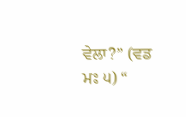ਵੇਲਾ?” (ਵਡ ਮਃ ੫) “